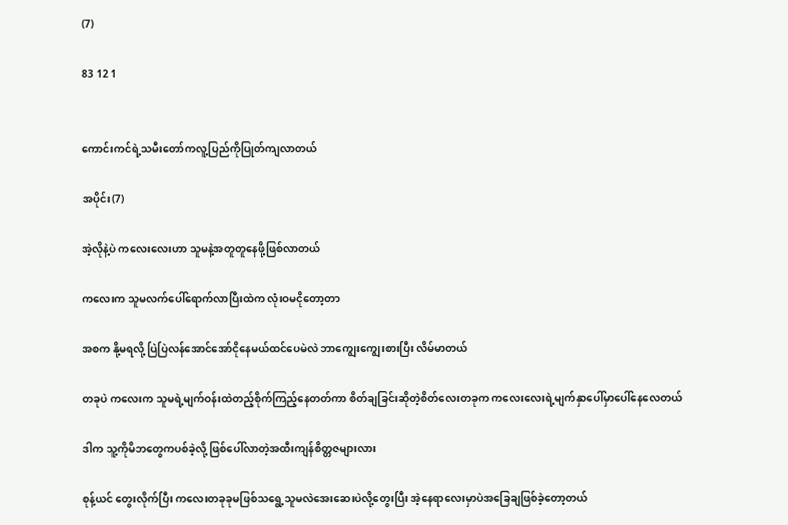(7)

83 12 1


ကောင်းကင်ရဲ့သမီးတော်ကလူ့ပြည်ကိုပြုတ်ကျလာတယ်

အပိုင်း(7)

အဲ့လိုနဲ့ပဲ ကလေးလေးဟာ သူမနဲ့အတူတူနေဖို့ဖြစ်လာတယ်

ကလေးက သူမလက်ပေါ်ရောက်လာပြီးထဲက လုံးဝမငိုတော့တာ

အစက နို့မရလို့ ပြဲပြဲလန်အောင်အော်ငိုနေမယ်ထင်ပေမဲလဲ ဘာကျွေးကျွေးစားပြီး လိမ်မာတယ်

တခုပဲ ကလေးက သူမရဲ့မျက်ဝန်းထဲတည့်စိုက်ကြည့်နေတတ်ကာ စိတ်ချခြင်းဆိုတဲ့စိတ်လေးတခုက ကလေးလေးရဲ့မျက်နှာပေါ်မှာပေါ်နေလေတယ်

ဒါက သူ့ကိုမိဘတွေကပစ်ခဲ့လို့ ဖြစ်ပေါ်လာတဲ့အထီးကျန်စိတ္တဇများလား

စုန့်ယင် တွေးလိုက်ပြီး ကလေးတခုခုမဖြစ်သရွေ့သူမလဲအေးဆေးပဲလို့တွေးပြီး အဲ့နေရာလေးမှာပဲအခြေချဖြစ်ခဲ့တော့တယ်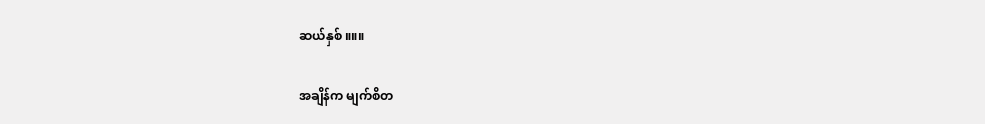ဆယ်နှစ် ။။။

အချိန်က မျက်စိတ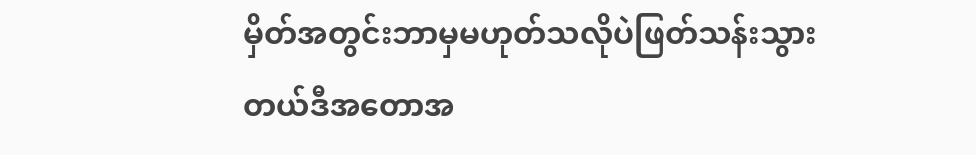မှိတ်အတွင်းဘာမှမဟုတ်သလိုပဲဖြတ်သန်းသွားတယ်ဒီအတောအ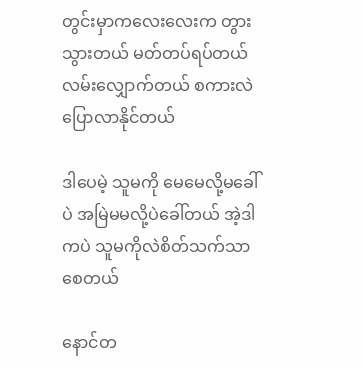တွင်းမှာကလေးလေးက တွားသွားတယ် မတ်တပ်ရပ်တယ် လမ်းလျှောက်တယ် စကားလဲပြောလာနိုင်တယ်

ဒါပေမဲ့ သူမကို မေမေလို့မခေါ်ပဲ အမြဲမမလို့ပဲခေါ်တယ် အဲ့ဒါကပဲ သူမကိုလဲစိတ်သက်သာစေတယ်

နောင်တ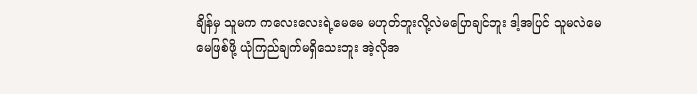ချိန်မှ သူမက ‌ကလေးလေးရဲ့မေမေ မဟုတ်ဘူးလို့လဲမပြောချင်ဘူး ဒါ့အပြင် သူမလဲမေမေဖြစ်ဖို့ ယုံကြည်ချက်မရှိသေးဘူး အဲ့လိုအ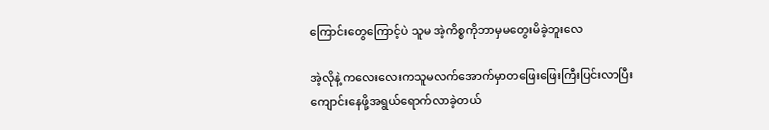ကြောင်းတွေကြောင့်ပဲ သူမ အဲ့ကိစ္စကိုဘာမှမတွေးမိခဲ့ဘူးလေ

အဲ့လိုနဲ့ ကလေးလေးကသူမလက်အောက်မှာတဖြေးဖြေးကြီးပြင်းလာပြီးကျောင်းနေဖို့အရွယ်ရောက်လာခဲ့တယ်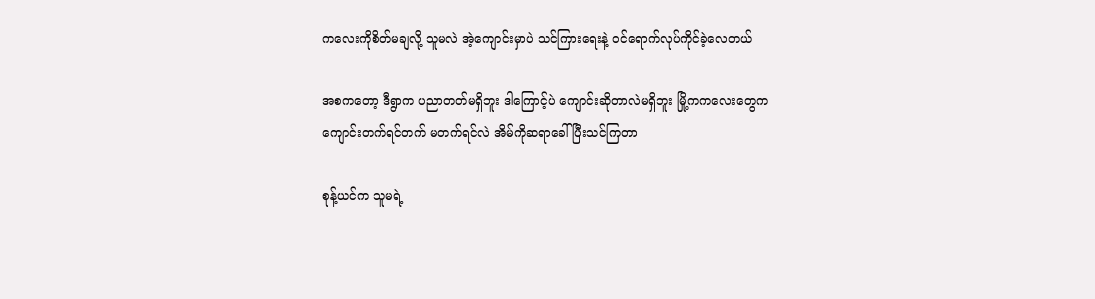ကလေးကိုစိတ်မချလို့ သူမလဲ အဲ့ကျောင်းမှာပဲ သင်ကြားရေးနဲ့ ဝင်ရောက်လုပ်ကိုင်ခဲ့လေတယ်

အစကတော့ ဒီရွာက ပညာတတ်မရှိဘူး ဒါကြောင့်ပဲ ကျောင်းဆိုတာလဲမရှိဘူး မြို့ကကလေးတွေကကျောင်းတက်ရင်တက် မတက်ရင်လဲ အိမ်ကိုဆရာခေါ်ပြီးသင်ကြတာ

စုန့်ယင်က သူမရဲ့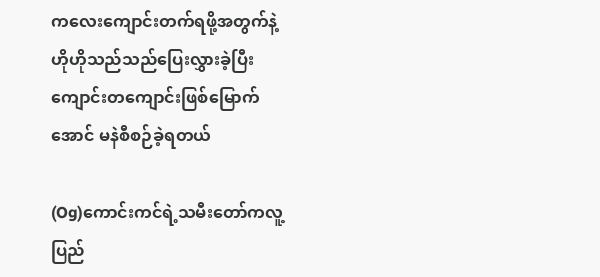ကလေးကျောင်းတက်ရဖို့အတွက်နဲ့ ဟိုဟိုသည်သည်ပြေးလွှားခဲ့ပြီး ကျောင်းတကျောင်းဖြစ်မြောက်အောင် မနဲစီစဉ်ခဲ့ရတယ်

(Og)ကောင်းကင်ရဲ့သမီးတော်ကလူ့ပြည်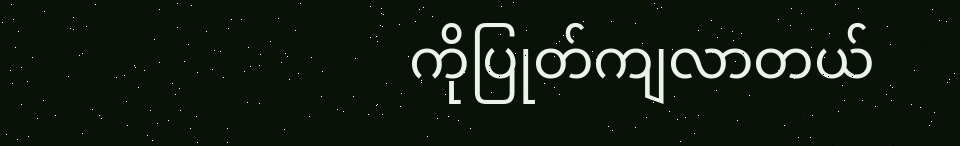ကိုပြုတ်ကျလာတယ်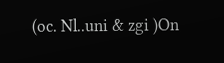(oc. Nl..uni & zgi )On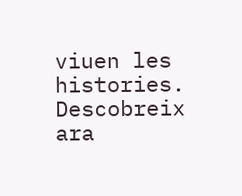viuen les histories. Descobreix ara